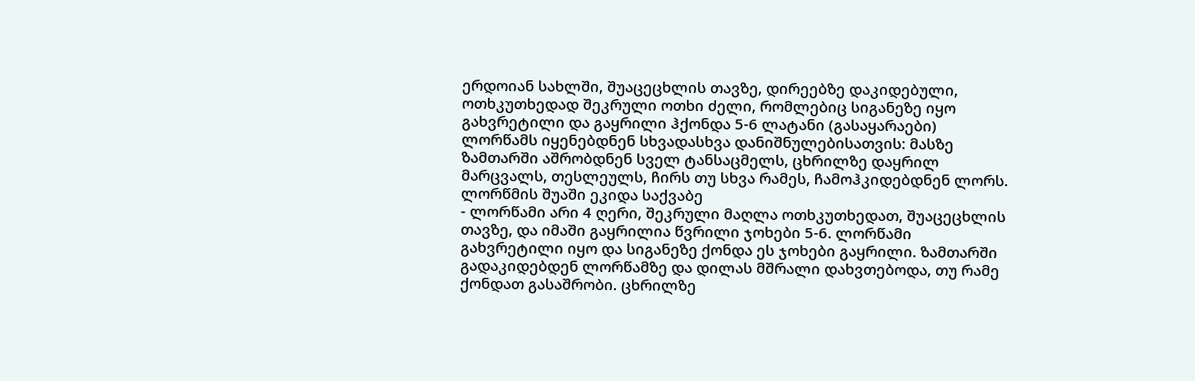ერდოიან სახლში, შუაცეცხლის თავზე, დირეებზე დაკიდებული, ოთხკუთხედად შეკრული ოთხი ძელი, რომლებიც სიგანეზე იყო გახვრეტილი და გაყრილი ჰქონდა 5-6 ლატანი (გასაყარაები) ლორწამს იყენებდნენ სხვადასხვა დანიშნულებისათვის: მასზე ზამთარში აშრობდნენ სველ ტანსაცმელს, ცხრილზე დაყრილ მარცვალს, თესლეულს, ჩირს თუ სხვა რამეს, ჩამოჰკიდებდნენ ლორს. ლორწმის შუაში ეკიდა საქვაბე
- ლორწამი არი 4 ღერი, შეკრული მაღლა ოთხკუთხედათ, შუაცეცხლის თავზე, და იმაში გაყრილია წვრილი ჯოხები 5-6. ლორწამი გახვრეტილი იყო და სიგანეზე ქონდა ეს ჯოხები გაყრილი. ზამთარში გადაკიდებდენ ლორწამზე და დილას მშრალი დახვთებოდა, თუ რამე ქონდათ გასაშრობი. ცხრილზე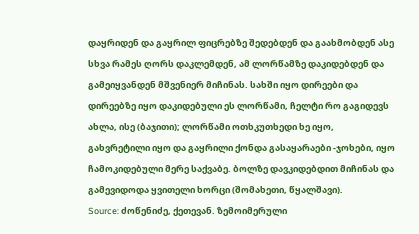დაყრიდენ და გაყრილ ფიცრებზე შედებდენ და გაახმობდენ ასე სხვა რამეს ღორს დაკლემდენ, ამ ლორწამზე დაკიდებდენ და გამეიყვანდენ მშვენიერ მიჩინას. სახში იყო დირეები და დირეებზე იყო დაკიდებული ეს ლორწამი, ჩელტი რო გაგიდევს ახლა, ისე (ბაჯითი); ლორწამი ოთხკუთხედი ხე იყო, გახვრეტილი იყო და გაყრილი ქონდა გასაყარაები -ჯოხები, იყო ჩამოკიდებული მერე საქვაბე. ბოლზე დავკიდებდით მიჩინას და გამევიდოდა ყვითელი ხორცი (შომახეთი, წყალშავი).
Source: ძოწენიძე, ქეთევან. ზემოიმერული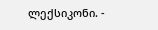ლექსიკონი. -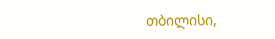თბილისი,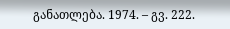განათლება. 1974. – გვ. 222.